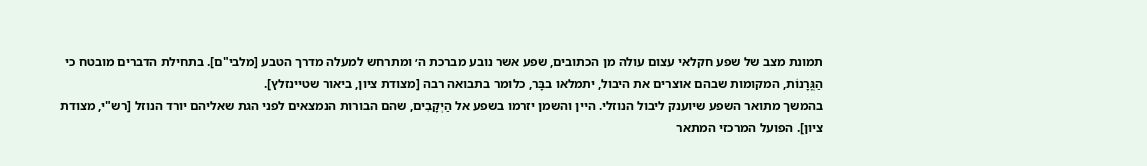תמונת מצב של שפע חקלאי עצום עולה מן הכתובים, שפע אשר נובע מברכת ה׳ ומתרחש למעלה מדרך הטבע [מלבי"ם]. בתחילת הדברים מובטח כי הַגֳּרָנוֹת, המקומות שבהם אוצרים את היבול, יתמלאו בבָּר, כלומר בתבואה רבה [מצודת ציון, ביאור שטיינזלץ].
בהמשך מתואר השפע שיוענק ליבול הנוזלי. היין והשמן יזרמו בשפע אל הַיְקָבִים, שהם הבורות הנמצאים לפני הגת שאליהם יורד הנוזל [רש"י, מצודת ציון]. הפועל המרכזי המתאר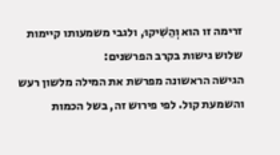זרימה זו הוא וְהֵשִׁיקוּ, ולגבי משמעותו קיימות שלוש גישות בקרב הפרשנים:
הגישה הראשונה מפרשת את המילה מלשון רעש והשמעת קול. לפי פירוש זה, בשל הכמות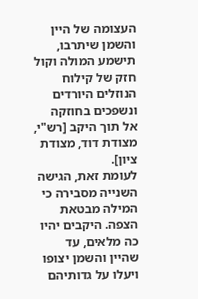העצומה של היין והשמן שיתרבו, תישמע המולה וקול חזק של קילוח הנוזלים היורדים ונשפכים בחוזקה אל תוך היקב [רש"י, מצודת דוד, מצודת ציון].
לעומת זאת, הגישה השנייה מסבירה כי המילה מבטאת הצפה. היקבים יהיו כה מלאים, עד שהיין והשמן יצופו ויעלו על גדותיהם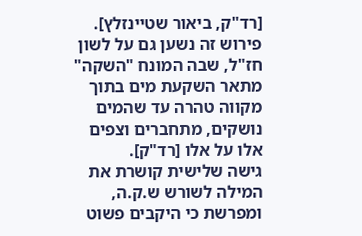[רד"ק, ביאור שטיינזלץ]. פירוש זה נשען גם על לשון חז"ל, שבה המונח "השקה" מתאר השקעת מים בתוך מקווה טהרה עד שהמים נושקים, מתחברים וצפים אלו על אלו [רד"ק].
גישה שלישית קושרת את המילה לשורש ש.ק.ה, ומפרשת כי היקבים פשוט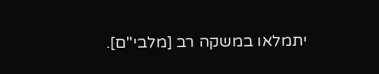יתמלאו במשקה רב [מלבי"ם].